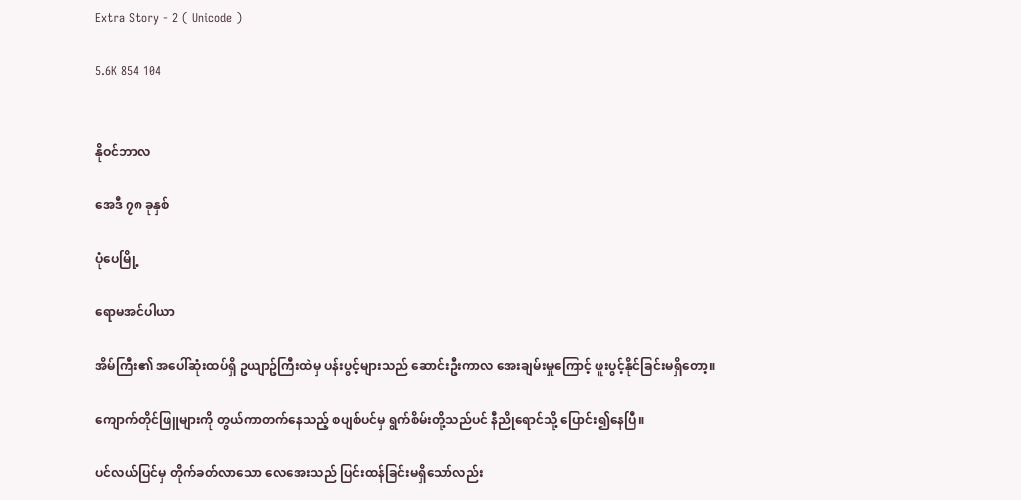Extra Story - 2 ( Unicode )

5.6K 854 104


နိုဝင်ဘာလ

အေဒီ ၇၈ ခုနှစ်

ပုံပေမြို့

ရောမအင်ပါယာ

အိမ်ကြီး၏ အပေါ်ဆုံးထပ်ရှိ ဥယျာဥ်ကြီးထဲမှ ပန်းပွင့်များသည် ဆောင်းဦးကာလ အေးချမ်းမှုကြောင့် ဖူးပွင့်နိုင်ခြင်းမရှိတော့။

ကျောက်တိုင်ဖြူများကို တွယ်ကာတက်နေသည့် စပျစ်ပင်မှ ရွက်စိမ်းတို့သည်ပင် နီညိုရောင်သို့ ပြောင်း၍နေပြီ။

ပင်လယ်ပြင်မှ တိုက်ခတ်လာသော လေအေးသည် ပြင်းထန်ခြင်းမရှိသော်လည်း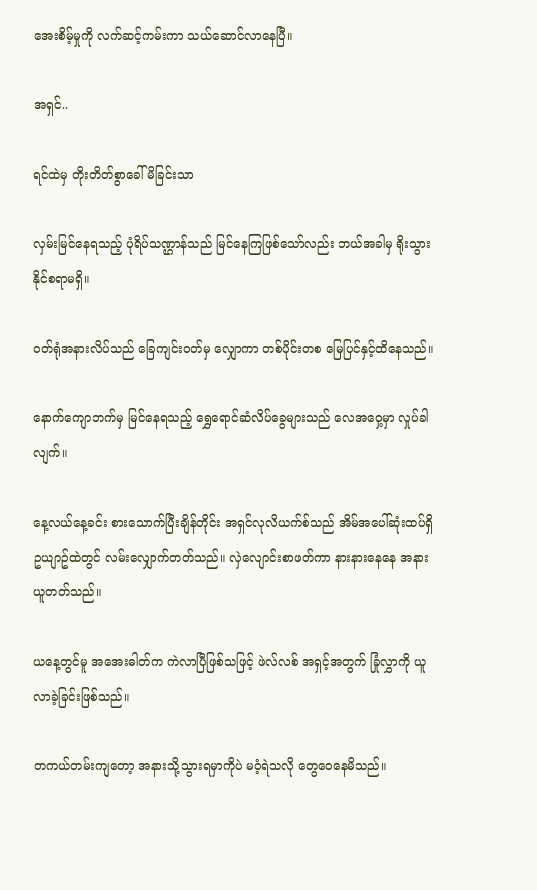အေးစိမ့်မှုကို လက်ဆင့်ကမ်းကာ သယ်ဆောင်လာနေပြီ။

အရှင်..

ရင်ထဲမှ တိုးတိတ်စွာခေါ်မိခြင်းသာ

လှမ်းမြင်နေရသည့် ပုံရိပ်သဏ္ဌာန်သည် မြင်နေကြဖြစ်သော်လည်း ဘယ်အခါမှ ရိုးသွားနိုင်စရာမရှိ။

ဝတ်ရုံအနားလိပ်သည် ခြေကျင်းဝတ်မှ လျှောကာ တစ်ပိုင်းတစ မြေပြင်နှင့်ထိနေသည်။

နောက်ကျောဘက်မှ မြင်နေရသည့် ရွှေရောင်ဆံလိပ်ခွေများသည် လေအဝှေ့မှာ လှုပ်ခါလျက်။

နေ့လယ်နေ့ခင်း စားသောက်ပြီးချိန်တိုင်း အရှင်လုလိယက်စ်သည် အိမ်အပေါ်ဆုံးထပ်ရှိ ဥယျာဥ်ထဲတွင် လမ်းလျှောက်တတ်သည်။ လှဲလျောင်းစာဖတ်ကာ နားနားနေနေ အနားယူတတ်သည်။

ယနေ့တွင်မူ အအေးဓါတ်က ကဲလာပြီဖြစ်သဖြင့် ဖဲလ်လစ် အရှင့်အတွက် ခြုံလွှာကို ယူလာခဲ့ခြင်းဖြစ်သည်။

တကယ်တမ်းကျတော့ အနားသို့သွားရမှာကိုပဲ မဝံ့ရဲသလို တွေဝေနေမိသည်။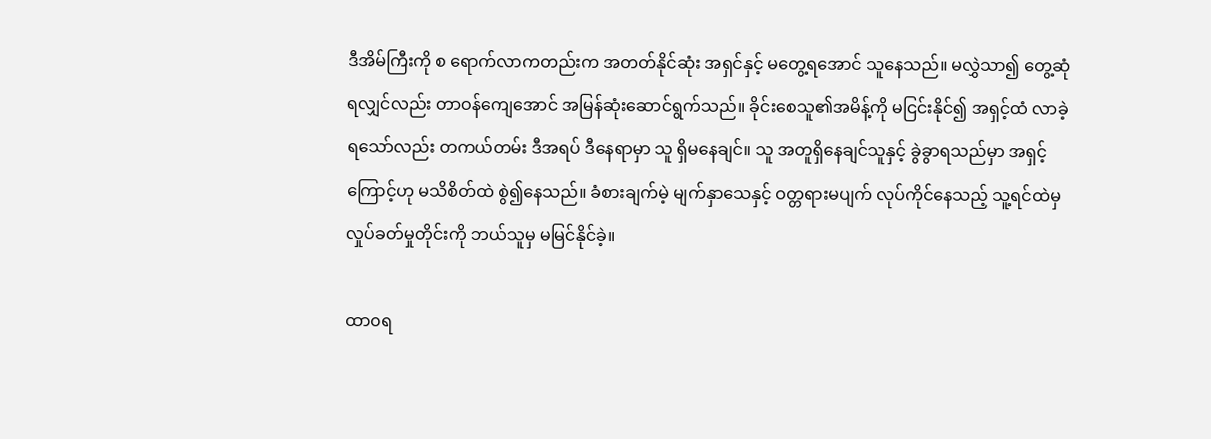ဒီအိမ်ကြီးကို စ ရောက်လာကတည်းက အတတ်နိုင်ဆုံး အရှင်နှင့် မတွေ့ရအောင် သူနေသည်။ မလွှဲသာ၍ တွေ့ဆုံရလျှင်လည်း တာဝန်ကျေအောင် အမြန်ဆုံးဆောင်ရွက်သည်။ ခိုင်းစေသူ၏အမိန့်ကို မငြင်းနိုင်၍ အရှင့်ထံ လာခဲ့ရသော်လည်း တကယ်တမ်း ဒီအရပ် ဒီနေရာမှာ သူ ရှိမနေချင်။ သူ အတူရှိနေချင်သူနှင့် ခွဲခွာရသည်မှာ အရှင့်ကြောင့်ဟု မသိစိတ်ထဲ စွဲ၍နေသည်။ ခံစားချက်မဲ့ မျက်နှာသေနှင့် ဝတ္တရားမပျက် လုပ်ကိုင်နေသည့် သူ့ရင်ထဲမှ လှုပ်ခတ်မှုတိုင်းကို ဘယ်သူမှ မမြင်နိုင်ခဲ့။

ထာ၀ရ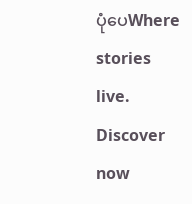ပုံပေWhere stories live. Discover now